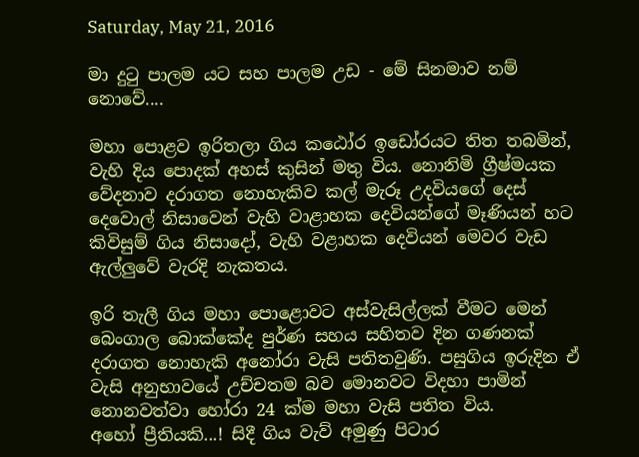Saturday, May 21, 2016

මා දුටු පාලම යට සහ පාලම උඩ - මේ සිනමාව නම් නොවේ....

මහා පොළව ඉරිතලා ගිය කඨෝර ඉඩෝරයට තිත තබමින්, වැහි දිය පොදක් අහස් කුසින් මතු විය. නොනිමි ග්‍රීෂ්මයක වේදනාව දරාගත නොහැකිව කල් මැරූ උදවියගේ දෙස් දෙවොල් නිසාවෙන් වැහි වාළාහක දෙවියන්ගේ මෑණියන් හට කිවිසුම් ගිය නිසාදෝ, වැහි වළාහක දෙවියන් මෙවර වැඩ ඇල්ලුවේ වැරදි නැකතය.

ඉරි තැලී ගිය මහා පොළොවට අස්වැසිල්ලක් වීමට මෙන් බෙංගාල බොක්කේද පුර්ණ සහය සහිතව දින ගණනක් දරාගත නොහැකි අනෝරා වැසි පතිතවුණි. පසුගිය ඉරුදින ඒ වැසි අනුභාවයේ උච්චතම බව මොනවට විදහා පාමින් නොනවත්වා හෝරා 24 ක්ම මහා වැසි පතිත විය.
අහෝ ප්‍රීතියකි...! සිදී ගිය වැව් අමුණු පිටාර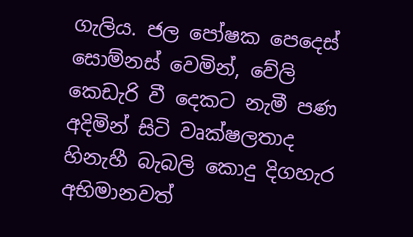ගැලිය. ජල පෝෂක පෙදෙස් සොම්නස් වෙමින්, වේලි කෙඩැරි වී දෙකට නැමී පණ අදිමින් සිටි වෘක්ෂලතාද  හිනැහී බැබලි කොදු දිගහැර අභිමානවත්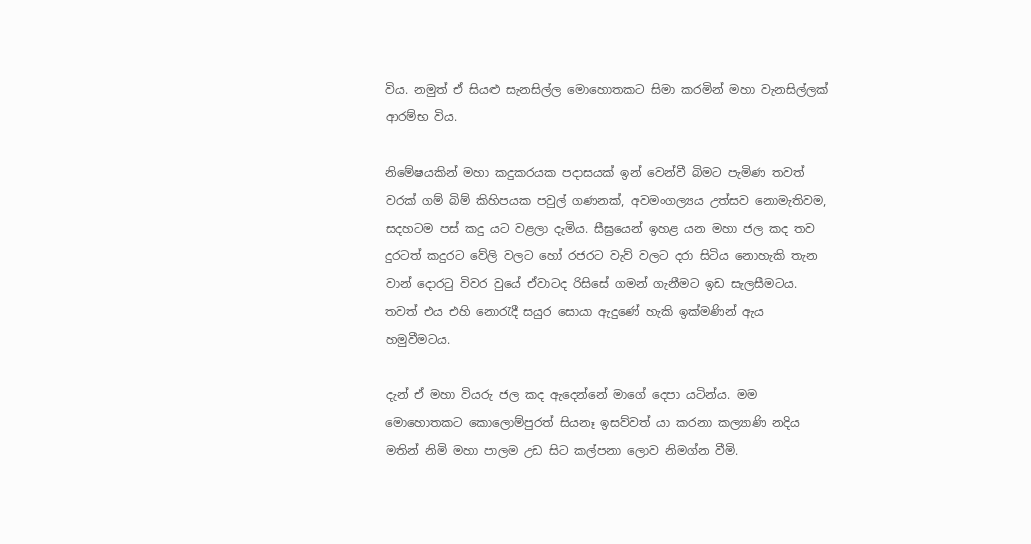විය. නමුත් ඒ සියළු සැනසිල්ල මොහොතකට සිමා කරමින් මහා වැනසිල්ලක් ආරම්භ විය.

නිමේෂයකින් මහා කදුකරයක පදාසයක් ඉන් වෙන්වී බිමට පැමිණ තවත් වරක් ගම් බිම් කිහිපයක පවුල් ගණනක්, අවමංගල්‍යය උත්සව නොමැතිවම, සදහටම පස් කදු යට වළලා දැමිය. සීඝ්‍රයෙන් ඉහළ යන මහා ජල කද තව දුරටත් කදුරට වේලි වලට හෝ රජරට වැව් වලට දරා සිටිය නොහැකි තැන වාන් දොරටු විවර වුයේ ඒවාටද රිසිසේ ගමන් ගැනීමට ඉඩ සැලසීමටය. තවත් එය එහි නොරැදී සයුර සොයා ඇදුණේ හැකි ඉක්මණින් ඇය හමුවීමටය.

දැන් ඒ මහා වියරු ජල කද ඇදෙන්නේ මාගේ දෙපා යටින්ය. මම මොහොතකට කොලොම්පුරත් සියනෑ ඉසව්වත් යා කරනා කල්‍යාණි නදිය මතින් නිමි මහා පාලම උඩ සිට කල්පනා ලොව නිමග්න වීමි.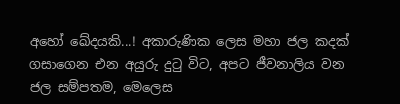අහෝ ඛේදයකි...! අකාරුණික ලෙස මහා ජල කදක් ගසාගෙන එන අයුරු දුටු විට, අපට ජීවනාලිය වන ජල සම්පතම, මෙලෙස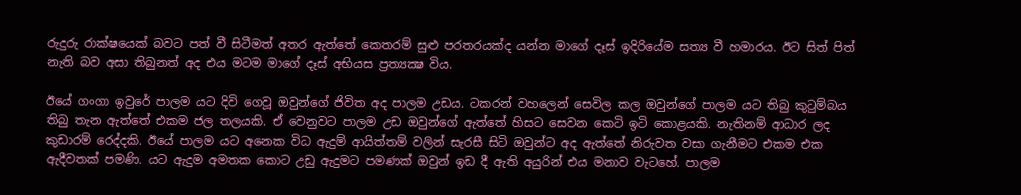රුදුරු රාක්ෂයෙක් බවට පත් වී සිටීමත් අතර ඇත්තේ කෙතරම් සුළු පරතරයක්ද යන්න මාගේ දෑස් ඉදිරියේම සත්‍ය වී හමාරය. ඊට සිත් පිත් නැති බව අසා තිබුනත් අද එය මටම මාගේ දෑස් අභියස ප්‍රත්‍යක්‍ෂ විය.

ඊයේ ගංගා ඉවුරේ පාලම යට දිවි ගෙවූ ඔවුන්ගේ ජිවිත අද පාලම උඩය. ටකරන් වහලෙන් සෙවිල කල ඔවුන්ගේ පාලම යට තිබු කුටුම්බය තිබු තැන ඇත්තේ එකම ජල තලයකි. ඒ වෙනුවට පාලම උඩ ඔවුන්ගේ ඇත්තේ හිසට සෙවන කෙටි ඉටි කොළයකි. නැතිනම් ආධාර ලද කුඩාරම් රෙද්දකි. ඊයේ පාලම යට අනෙක විධ ඇදුම් ආයිත්තම් වලින් සැරසී සිටි ඔවුන්ට අද ඇත්තේ නිරුවත වසා ගැනීමට එකම එක ඇදීවතක් පමණි. යට ඇදුම අමතක කොට උඩු ඇදුමට පමණක් ඔවුන් ඉඩ දී ඇති අයුරින් එය මනාව වැටහේ. පාලම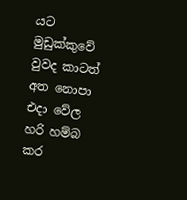යට මුඩුක්කුවේ වුවද කාටත් අත නොපා එදා වේල හරි හම්බ කර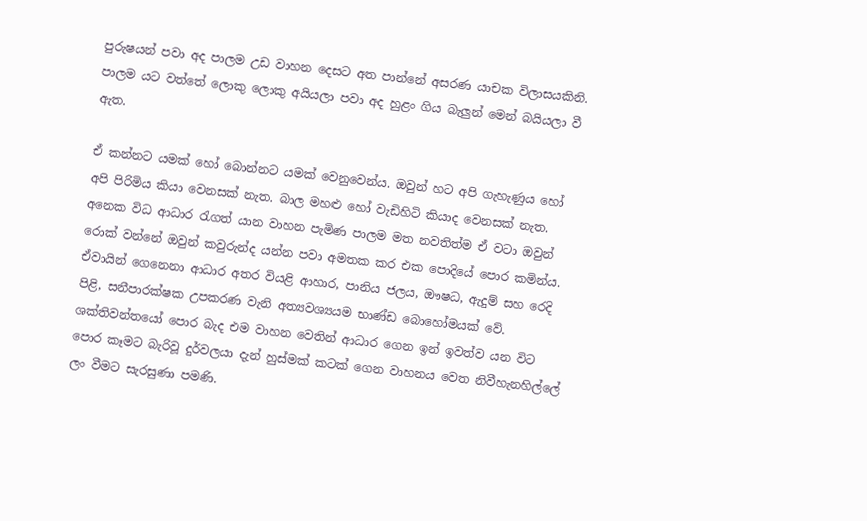පුරුෂයන් පවා අද පාලම උඩ වාහන දෙසට අත පාන්නේ අසරණ යාචක විලාසයකිනි. පාලම යට වත්තේ ලොකු ලොකු අයියලා පවා අද හුළං ගිය බැලුන් මෙන් බයියලා වී ඇත.

ඒ කන්නට යමක් හෝ බොන්නට යමක් වෙනුවෙන්ය. ඔවුන් හට අපි ගැහැණුය හෝ අපි පිරිමිය කියා වෙනසක් නැත. බාල මහළු හෝ වැඩිහිටි කියාද වෙනසක් නැත. අනෙක විධ ආධාර රැගත් යාන වාහන පැමිණ පාලම මත නවතිත්ම ඒ වටා ඔවුන් රොක් වන්නේ ඔවුන් කවුරුන්ද යන්න පවා අමතක කර එක පොදියේ පොර කමින්ය. ඒවායින් ගෙනෙනා ආධාර අතර වියළි ආහාර, පානිය ජලය, ඖෂධ, ඇදුම් සහ රෙදි පිළි, සනීපාරක්ෂක උපකරණ වැනි අත්‍යවශ්‍යයම භාණ්ඩ බොහෝමයක් වේ. ශක්තිවන්තයෝ පොර බැද එම වාහන වෙතින් ආධාර ගෙන ඉන් ඉවත්ව යන විට පොර කෑමට බැරිවූ දුර්වලයා දැන් හුස්මක් කටක් ගෙන වාහනය වෙත නිවීහැනහිල්ලේ ලං වීමට සැරසුණා පමණි.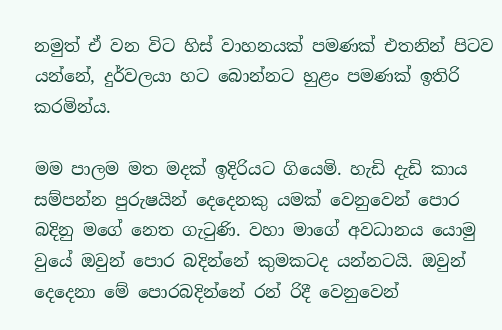නමුත් ඒ වන විට හිස් වාහනයක් පමණක් එතනින් පිටව යන්නේ, දුර්වලයා හට බොන්නට හුළං පමණක් ඉතිරි කරමින්ය.

මම පාලම මත මදක් ඉදිරියට ගියෙමි. හැඩි දැඩි කාය සම්පන්න පුරුෂයින් දෙදෙනකු යමක් වෙනුවෙන් පොර බදිනු මගේ නෙත ගැටුණි. වහා මාගේ අවධානය යොමු වුයේ ඔවුන් පොර බදින්නේ කුමකටද යන්නටයි. ඔවුන් දෙදෙනා මේ පොරබදින්නේ රන් රිදී වෙනුවෙන්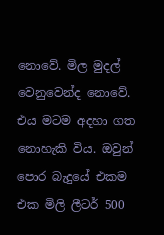නොවේ. මිල මුදල් වෙනුවෙන්ද නොවේ. එය මටම අදහා ගත නොහැකි විය. ඔවුන් පොර බැදුයේ එකම එක මිලි ලීටර් 500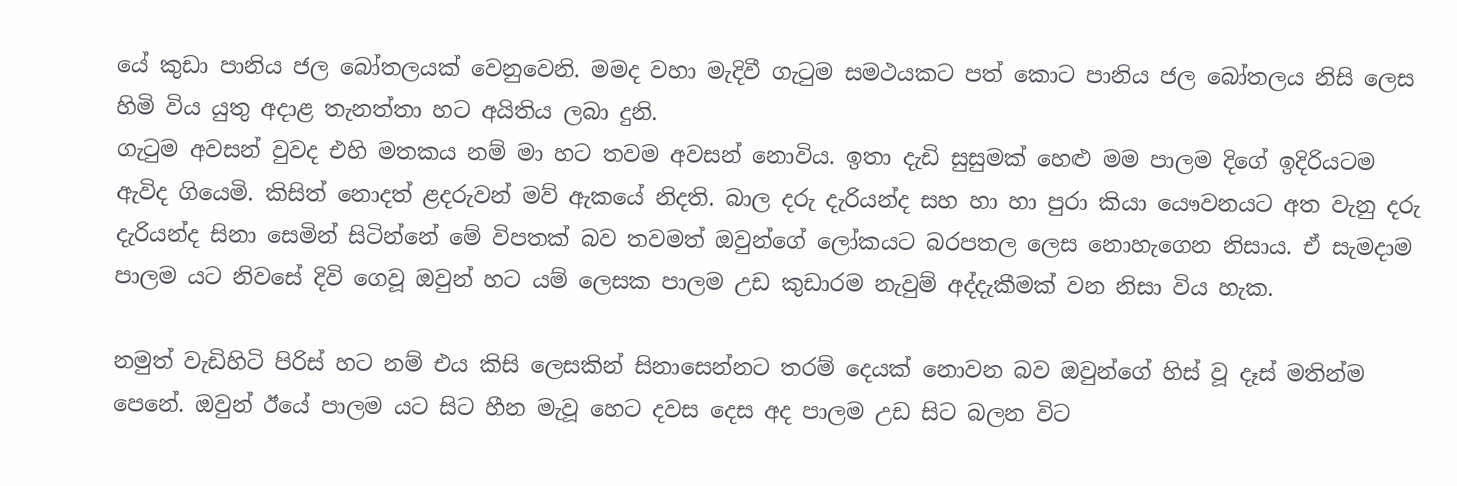යේ කුඩා පානිය ජල බෝතලයක් වෙනුවෙනි. මමද වහා මැදිවී ගැටුම සමථයකට පත් කොට පානිය ජල බෝතලය නිසි ලෙස හිමි විය යුතු අදාළ තැනත්තා හට අයිතිය ලබා දුනි.
ගැටුම අවසන් වුවද එහි මතකය නම් මා හට තවම අවසන් නොවිය. ඉතා දැඩි සුසුමක් හෙළු මම පාලම දිගේ ඉදිරියටම ඇවිද ගියෙමි. කිසිත් නොදත් ළදරුවන් මව් ඇකයේ නිදති. බාල දරු දැරියන්ද සහ හා හා පුරා කියා යෞවනයට අත වැනු දරු දැරියන්ද සිනා සෙමින් සිටින්නේ මේ විපතක් බව තවමත් ඔවුන්ගේ ලෝකයට බරපතල ලෙස නොහැගෙන නිසාය. ඒ සැමදාම පාලම යට නිවසේ දිවි ගෙවූ ඔවුන් හට යම් ලෙසක පාලම උඩ කුඩාරම නැවුම් අද්දැකීමක් වන නිසා විය හැක.

නමුත් වැඩිහිටි පිරිස් හට නම් එය කිසි ලෙසකින් සිනාසෙන්නට තරම් දෙයක් නොවන බව ඔවුන්ගේ හිස් වූ දෑස් මතින්ම පෙනේ. ඔවුන් ඊයේ පාලම යට සිට හීන මැවූ හෙට දවස දෙස අද පාලම උඩ සිට බලන විට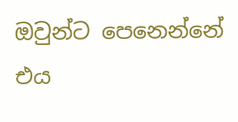ඔවුන්ට පෙනෙන්නේ  එය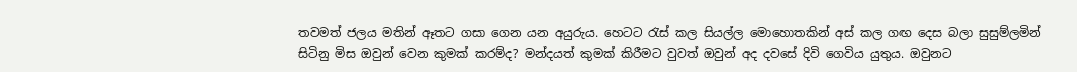තවමත් ජලය මතින් ඈතට ගසා ගෙන යන අයුරුය. හෙටට රැස් කල සියල්ල මොහොතකින් අස් කල ගඟ දෙස බලා සුසුම්ලමින් සිටිනු මිස ඔවුන් වෙන කුමක් කරම්ද? මන්දයත් කුමක් කිරීමට වුවත් ඔවුන් අද දවසේ දිවි ගෙවිය යුතුය. ඔවුනට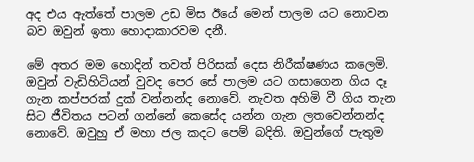අද එය ඇත්තේ පාලම උඩ මිස ඊයේ මෙන් පාලම යට නොවන බව ඔවුන් ඉතා හොදාකාරවම දනී.

මේ අතර මම හොදින් තවත් පිරිසක් දෙස නිරීක්ෂණය කලෙමි. ඔවුන් වැඩිහිටියන් වුවද පෙර සේ පාලම යට ගසාගෙන ගිය දෑ ගැන කප්පරක් දුක් වන්නන්ද නොවේ. නැවත අහිමි වී ගිය තැන සිට ජීවිතය පටන් ගන්නේ කෙසේද යන්න ගැන ලතවෙන්නන්ද නොවේ. ඔවුහු ඒ මහා ජල කදට පෙම් බදිති. ඔවුන්ගේ පැතුම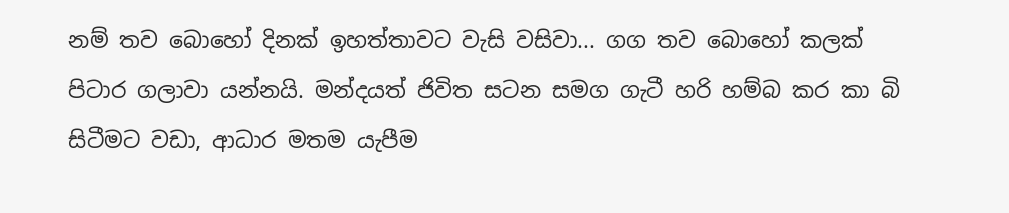නම් තව බොහෝ දිනක් ඉහත්තාවට වැසි වසිවා... ගග තව බොහෝ කලක් පිටාර ගලාවා යන්නයි. මන්දයත් ජිවිත සටන සමග ගැටී හරි හම්බ කර කා බි සිටීමට වඩා, ආධාර මතම යැපීම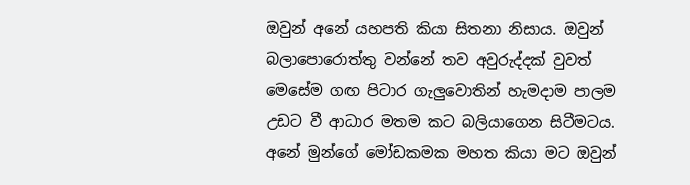ඔවුන් අනේ යහපති කියා සිතනා නිසාය. ඔවුන් බලාපොරොත්තු වන්නේ තව අවුරුද්දක් වුවත් මෙසේම ගඟ පිටාර ගැලුවොතින් හැමදාම පාලම උඩට වී ආධාර මතම කට බලියාගෙන සිටීමටය. අනේ මුන්ගේ මෝඩකමක මහත කියා මට ඔවුන්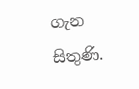ගැන සිතුණි.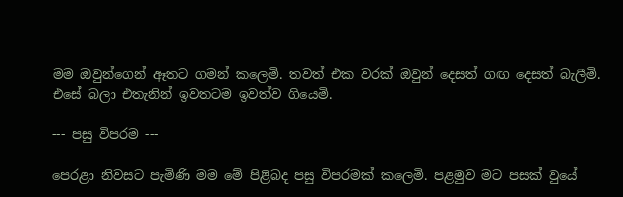මම ඔවුන්ගෙන් ඈතට ගමන් කලෙමි. තවත් එක වරක් ඔවුන් දෙසත් ගඟ දෙසත් බැලීමි. එසේ බලා එතැනින් ඉවතටම ඉවත්ව ගියෙමි.

--- පසු විපරම ---

පෙරළා නිවසට පැමිණි මම මේ පිළිබද පසු විපරමක් කලෙමි. පළමුව මට පසක් වුයේ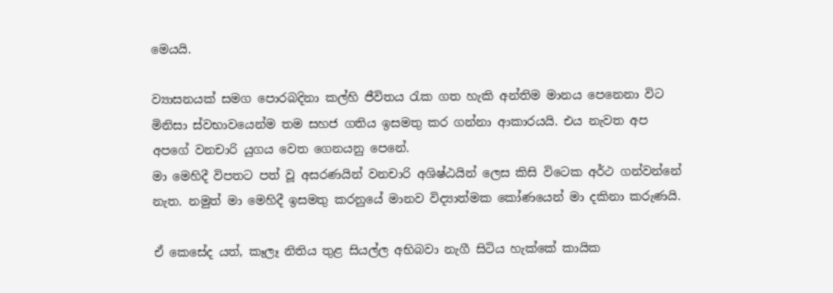මෙයයි.

ව්‍යාසනයක් සමග පොරබදිනා කල්හි ජීවිතය රැක ගත හැකි අන්තිම මානය පෙනෙනා විට මිනිසා ස්වභාවයෙන්ම තම සහජ ගතිය ඉසමතු කර ගන්නා ආකාරයයි. එය නැවත අප අපගේ වනචාරි යුගය වෙත ගෙනයනු පෙනේ.
මා මෙහිදී විපතට පත් වූ අසරණයින් වනචාරි අශිෂ්ඨයින් ලෙස කිසි විටෙක අර්ථ ගන්වන්නේ නැත. නමුත් මා මෙහිදී ඉසමතු කරනුයේ මානව විද්‍යාත්මක කෝණයෙන් මා දකිනා කරුණයි.

ඒ කෙසේද යත්, කෑලෑ නිතිය තුළ සියල්ල අභිබවා නැගී සිටිය හැක්කේ කායික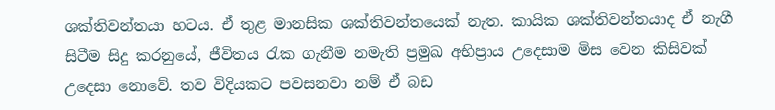ශක්තිවන්තයා හටය. ඒ තුළ මානසික ශක්තිවන්තයෙක් නැත. කායික ශක්තිවන්තයාද ඒ නැගී සිටීම සිදු කරනුයේ, ජීවිතය රැක ගැනීම නමැති ප්‍රමුඛ අභිප්‍රාය උදෙසාම මිස වෙන කිසිවක් උදෙසා නොවේ. තව විදියකට පවසනවා නම් ඒ බඩ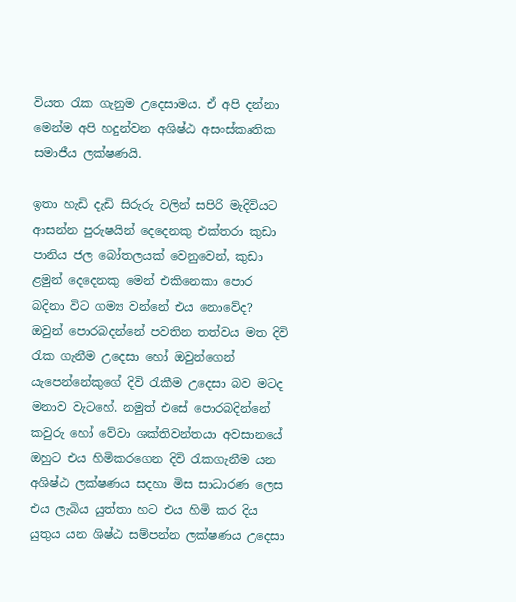වියත රැක ගැනුම උදෙසාමය. ඒ අපි දන්නා මෙන්ම අපි හදුන්වන අශිෂ්ඨ අසංස්කෘතික සමාජීය ලක්ෂණයි.

ඉතා හැඩි දැඩි සිරුරු වලින් සපිරි මැදිවියට ආසන්න පුරුෂයින් දෙදෙනකු එක්තරා කුඩා පානිය ජල බෝතලයක් වෙනුවෙන්, කුඩා ළමුන් දෙදෙනකු මෙන් එකිනෙකා පොර බදිනා විට ගම්‍ය වන්නේ එය නොවේද? ඔවුන් පොරබදන්නේ පවතින තත්වය මත දිවි රැක ගැනීම උදෙසා හෝ ඔවුන්ගෙන් යැපෙන්නේකුගේ දිවි රැකීම උදෙසා බව මටද මනාව වැටහේ. නමුත් එසේ පොරබදින්නේ කවුරු හෝ වේවා ශක්තිවන්තයා අවසානයේ ඔහුට එය හිමිකරගෙන දිවි රැකගැනීම යන අශිෂ්ඨ ලක්ෂණය සදහා මිස සාධාරණ ලෙස එය ලැබිය යුත්තා හට එය හිමි කර දිය යුතුය යන ශිෂ්ඨ සම්පන්න ලක්ෂණය උදෙසා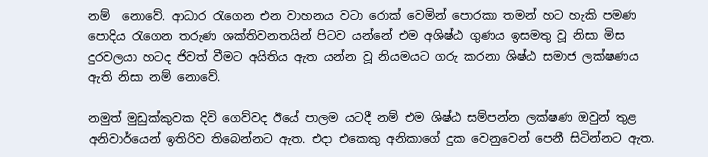නම්  නොවේ. ආධාර රැගෙන එන වාහනය වටා රොක් වෙමින් පොරකා තමන් හට හැකි පමණ පොදිය රැගෙන තරුණ ශක්තිවනතයින් පිටව යන්නේ එම අශිෂ්ඨ ගුණය ඉසමතු වූ නිසා මිස දුරවලයා හටද ජිවත් වීමට අයිතිය ඇත යන්න වූ නියමයට ගරු කරනා ශිෂ්ඨ සමාජ ලක්ෂණය ඇති නිසා නම් නොවේ.

නමුත් මුඩුක්කුවක දිවි ගෙව්වද ඊයේ පාලම යටදී නම් එම ශිෂ්ඨ සම්පන්න ලක්ෂණ ඔවුන් තුළ අනිවාර්යෙන් ඉතිරිව තිබෙන්නට ඇත. එදා එකෙකු අනිකාගේ දුක වෙනුවෙන් පෙනී සිටින්නට ඇත.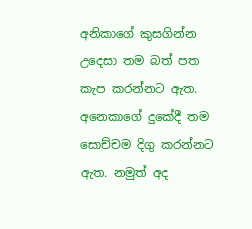අනිකාගේ කුසගින්න උදෙසා තම බත් පත කැප කරන්නට ඇත. අනෙකාගේ දුකේදී තම සොච්චම දිගු කරන්නට ඇත. නමුත් අද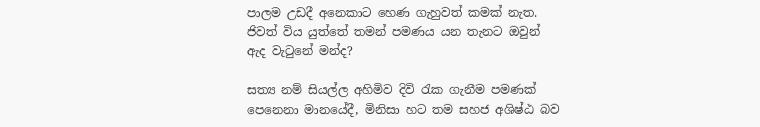පාලම උඩදී අනෙකාට හෙණ ගැහුවත් කමක් නැත. ජිවත් විය යුත්තේ තමන් පමණය යන තැනට ඔවුන් ඇද වැටුනේ මන්ද?

සත්‍ය නම් සියල්ල අහිමිව දිවි රැක ගැනීම පමණක් පෙනෙනා මානයේදී, මිනිසා හට තම සහජ අශිෂ්ඨ බව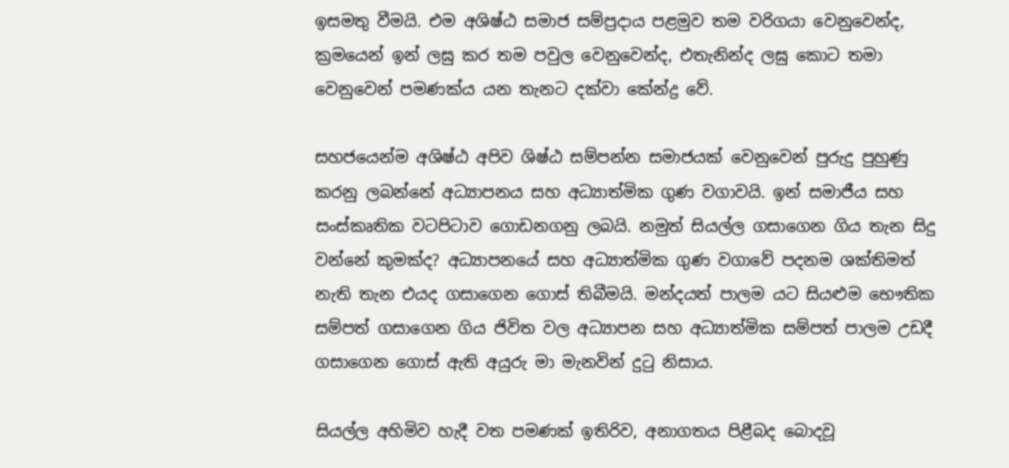ඉසමතු වීමයි. එම අශිෂ්ඨ සමාජ සම්ප්‍රදාය පළමුව තම වරිගයා වෙනුවෙන්ද, ක්‍රමයෙන් ඉන් ලඝු කර තම පවුල වෙනුවෙන්ද, එතැනින්ද ලඝු කොට තමා වෙනුවෙන් පමණක්ය යන තැනට දක්වා කේන්ද්‍ර වේ.

සහජයෙන්ම අශිෂ්ඨ අපිව ශිෂ්ඨ සම්පන්න සමාජයක් වෙනුවෙන් පුරුදු පුහුණු කරනු ලබන්නේ අධ්‍යාපනය සහ අධ්‍යාත්මික ගුණ වගාවයි. ඉන් සමාජීය සහ සංස්කෘතික වටපිටාව ගොඩනගනු ලබයි. නමුත් සියල්ල ගසාගෙන ගිය තැන සිදු වන්නේ කුමක්ද? අධ්‍යාපනයේ සහ අධ්‍යාත්මික ගුණ වගාවේ පදනම ශක්තිමත් නැති තැන එයද ගසාගෙන ගොස් තිබීමයි. මන්දයත් පාලම යට සියළුම භෞතික සම්පත් ගසාගෙන ගිය ජිවිත වල අධ්‍යාපන සහ අධ්‍යාත්මික සම්පත් පාලම උඩදී ගසාගෙන ගොස් ඇති අයුරු මා මැනවින් දුටු නිසාය.

සියල්ල අහිමිව හැදී වත පමණක් ඉතිරිව, අනාගතය පිළීබද බොදවූ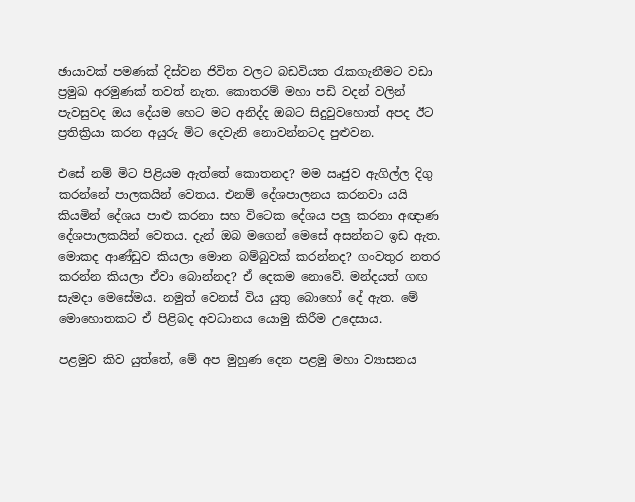ඡායාවක් පමණක් දිස්වන ජිවිත වලට බඩවියත රැකගැනීමට වඩා ප්‍රමුඛ අරමුණක් තවත් නැත. කොතරම් මහා පඩි වදන් වලින් පැවසුවද ඔය දේයම හෙට මට අනිද්ද ඔබට සිදුවුවහොත් අපද ඊට ප්‍රතික්‍රියා කරන අයුරු මිට දෙවැනි නොවන්නටද පුළුවන.

එසේ නම් මිට පිළියම ඇත්තේ කොතනද? මම ඍජුව ඇගිල්ල දිගු කරන්නේ පාලකයින් වෙතය. එනම් දේශපාලනය කරනවා යයි කියමින් දේශය පාළු කරනා සහ විටෙක දේශය පලු කරනා අඥාණ දේශපාලකයින් වෙතය. දැන් ඔබ මගෙන් මෙසේ අසන්නට ඉඩ ඇත. මොකද ආණ්ඩුව කියලා මොන බම්බුවක් කරන්නද? ගංවතුර නතර කරන්න කියලා ඒවා බොන්නද? ඒ දෙකම නොවේ. මන්දයත් ගඟ සැමදා මෙසේමය. නමුත් වෙනස් විය යුතු බොහෝ දේ ඇත. මේ මොහොතකට ඒ පිළිබද අවධානය යොමු කිරීම උදෙසාය.

පළමුව කිව යුත්තේ, මේ අප මුහුණ දෙන පළමු මහා ව්‍යාසනය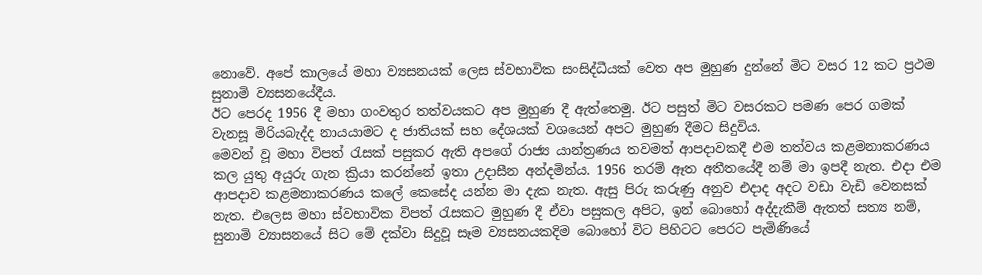නොවේ. අපේ කාලයේ මහා ව්‍යසනයක් ලෙස ස්වභාවික සංසිද්ධීයක් වෙත අප මුහුණ දුන්නේ මිට වසර 12 කට ප්‍රථම සුනාමි ව්‍යසනයේදීය.
ඊට පෙරද 1956 දී මහා ගංවතුර තත්වයකට අප මුහුණ දී ඇත්තෙමු. ඊට පසුත් මිට වසරකට පමණ පෙර ගමක් වැනසූ මිරියබැද්ද නායයාමට ද ජාතියක් සහ දේශයක් වශයෙන් අපට මුහුණ දීමට සිදුවිය.
මෙවන් වූ මහා විපත් රැසක් පසුකර ඇති අපගේ රාජ්‍ය යාන්ත්‍රණය තවමත් ආපදාවකදී එම තත්වය කළමනාකරණය කල යුතු අයුරු ගැන ක්‍රියා කරන්නේ ඉතා උදාසීන අන්දමින්ය. 1956 තරම් ඈත අතීතයේදී නම් මා ඉපදී නැත. එදා එම ආපදාව කළමනාකරණය කලේ කෙසේද යන්න මා දැක නැත. ඇසු පිරු කරුණු අනුව එදාද අදට වඩා වැඩි වෙනසක් නැත. එලෙස මහා ස්වභාවික විපත් රැසකට මුහුණ දී ඒවා පසුකල අපිට, ඉන් බොහෝ අද්දැකීම් ඇතත් සත්‍ය නම්,  සුනාමි ව්‍යාසනයේ සිට මේ දක්වා සිදුවූ සෑම ව්‍යසනයකදිම බොහෝ විට පිහිටට පෙරට පැමිණියේ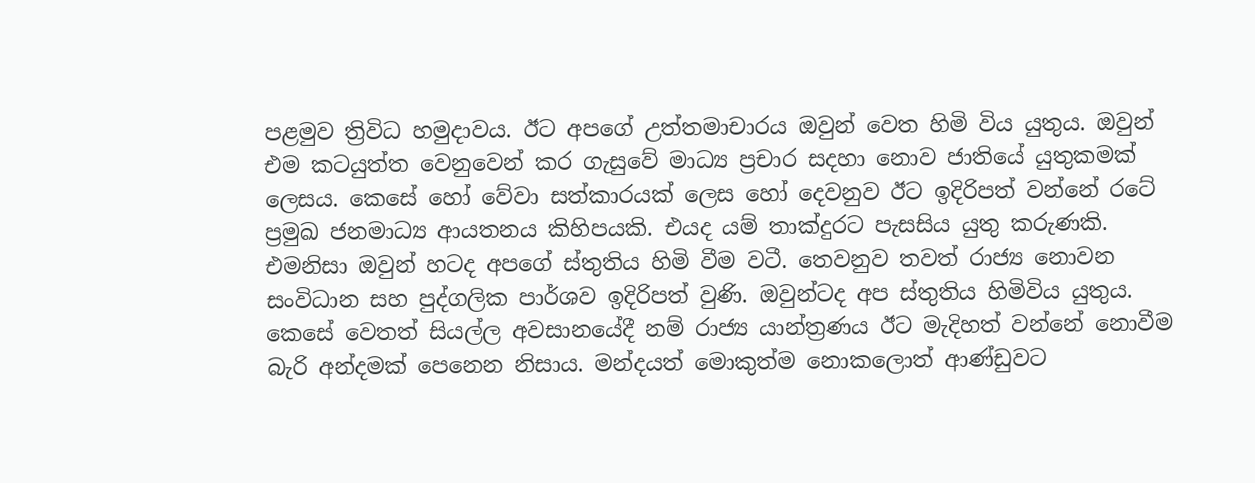පළමුව ත්‍රිවිධ හමුදාවය. ඊට අපගේ උත්තමාචාරය ඔවුන් වෙත හිමි විය යුතුය. ඔවුන් එම කටයුත්ත වෙනුවෙන් කර ගැසුවේ මාධ්‍ය ප්‍රචාර සදහා නොව ජාතියේ යුතුකමක් ලෙසය. කෙසේ හෝ වේවා සත්කාරයක් ලෙස හෝ දෙවනුව ඊට ඉදිරිපත් වන්නේ රටේ ප්‍රමුඛ ජනමාධ්‍ය ආයතනය කිහිපයකි. එයද යම් තාක්දුරට පැසසිය යුතු කරුණකි. එමනිසා ඔවුන් හටද අපගේ ස්තුතිය හිමි වීම වටී. තෙවනුව තවත් රාජ්‍ය නොවන සංවිධාන සහ පුද්ගලික පාර්ශව ඉදිරිපත් වුණි. ඔවුන්ටද අප ස්තුතිය හිමිවිය යුතුය. කෙසේ වෙතත් සියල්ල අවසානයේදී නම් රාජ්‍ය යාන්ත්‍රණය ඊට මැදිහත් වන්නේ නොවීම බැරි අන්දමක් පෙනෙන නිසාය. මන්දයත් මොකුත්ම නොකලොත් ආණ්ඩුවට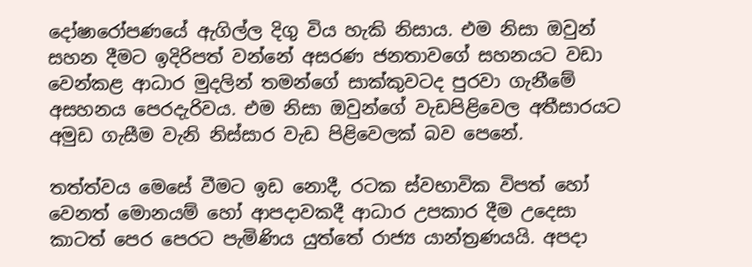දෝෂාරෝපණයේ ඇගිල්ල දිගු විය හැකි නිසාය. එම නිසා ඔවුන් සහන දීමට ඉදිරිපත් වන්නේ අසරණ ජනතාවගේ සහනයට වඩා වෙන්කළ ආධාර මුදලින් තමන්ගේ සාක්කුවටද පුරවා ගැනීමේ අසහනය පෙරදැරිවය. එම නිසා ඔවුන්ගේ වැඩපිළිවෙල අතීසාරයට අමුඩ ගැසීම වැනි නිස්සාර වැඩ පිළිවෙලක් බව පෙනේ.

තත්ත්වය මෙසේ වීමට ඉඩ නොදී, රටක ස්වභාවික විපත් හෝ වෙනත් මොනයම් හෝ ආපදාවකදී ආධාර උපකාර දීම උදෙසා කාටත් පෙර පෙරට පැමිණිය යුත්තේ රාජ්‍ය යාන්ත්‍රණයයි. අපදා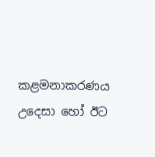කළමනාකරණය උදෙසා හෝ ඊට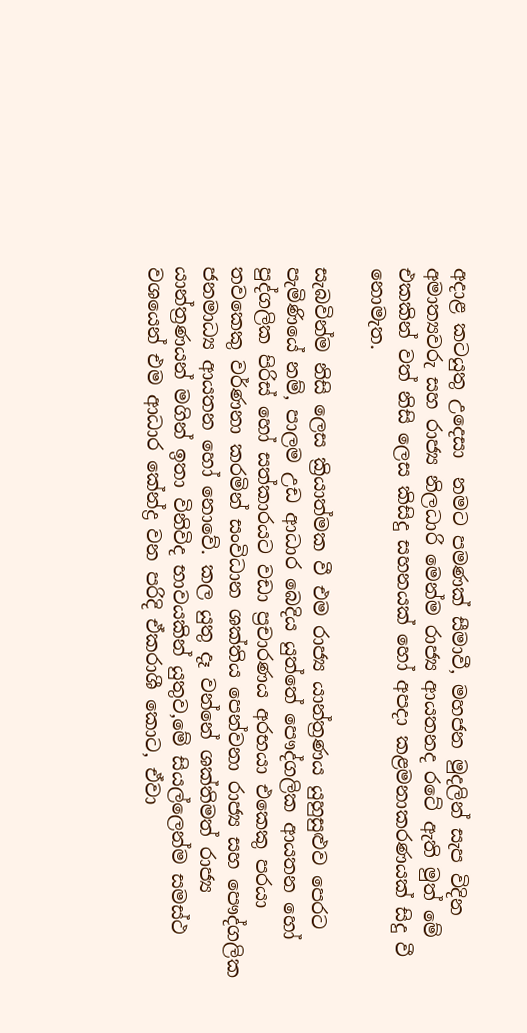අදාළ කටයුතු උදෙසා  නමට පමණක් සීමාවී, මහජන මුදලින් සැප විදින අමාත්‍යවරු සහ රාජ්‍ය නිලධාරි මෙන්ම රාජ්‍ය ආයතනද රටේ ඇති මුත් මේ එකකින් වත් නිසි ලෙස කිසිදු සහනයක් හෝ අපදා කළමනාකරණයක් සිදු වී නොමැත.

සැබවින්ම නිසි ලෙස ක්‍රියාත්මක වී එම රාජ්‍ය යාන්ත්‍රණය යුහුසුළුව පෙරට පැමිණියේ නම්, පාලම උඩ ආධාර බෙදිය යුත්තේ පෞද්ගලික ආයතන හෝ පුද්ගලික පිරිස් හෝ සත්කාරයට වඩා ප්‍රචාරණය අරභයා එකෙකු පරයා තවකෙකු වර්ණනා කරමින් සංවිධාන ශක්තිය පෙන්වනා රාජ්‍ය සහ පෞද්ගලික ජනමාධ්‍ය ආයතන හෝ නොවේ. කල යුතු දෑ වන්නේ ශක්තිමත් රාජ්‍ය යාන්ත්‍රණයන් මගින් ඉතා විනිවිද භාවයකින් යුතුව,මේ සියල්ලෙන්ම සමස්ථ වශයෙන් එම ආධාර කේන්ද්‍ර වන පරිදි ඒකරාශී කොට, ඒවා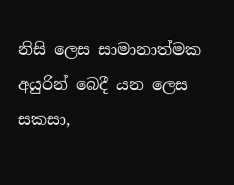නිසි ලෙස සාමානාත්මක අයුරින් බෙදී යන ලෙස සකසා,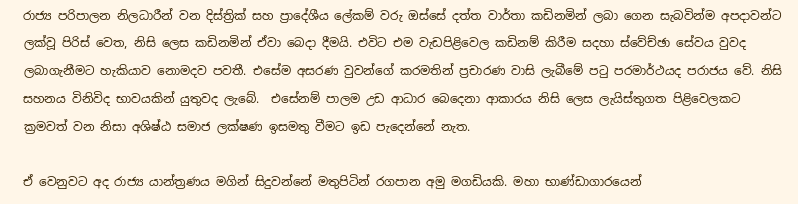රාජ්‍ය පරිපාලන නිලධාරීන් වන දිස්ත්‍රික් සහ ප්‍රාදේශීය ලේකම් වරු ඔස්සේ දත්ත වාර්තා කඩිනමින් ලබා ගෙන සැබවින්ම අපදාවන්ට ලක්වූ පිරිස් වෙත, නිසි ලෙස කඩිනමින් ඒවා බෙදා දීමයි. එවිට එම වැඩපිළිවෙල කඩිනම් කිරීම සදහා ස්වේච්ඡා සේවය වුවද ලබාගැනීමට හැකියාව නොමදව පවතී. එසේම අසරණ වුවන්ගේ කරමතින් ප්‍රචාරණ වාසි ලැබීමේ පටු පරමාර්ථයද පරාජය වේ. නිසි සහනය විනිවිද භාවයකින් යුතුවද ලැබේ.  එසේනම් පාලම උඩ ආධාර බෙදෙනා ආකාරය නිසි ලෙස ලැයිස්තුගත පිළිවෙලකට ක්‍රමවත් වන නිසා අශිෂ්ඨ සමාජ ලක්ෂණ ඉසමතු වීමට ඉඩ පැදෙන්නේ නැත.

ඒ වෙනුවට අද රාජ්‍ය යාන්ත්‍රණය මගින් සිදුවන්නේ මතුපිටින් රගපාන අමු මගඩියකි. මහා භාණ්ඩාගාරයෙන්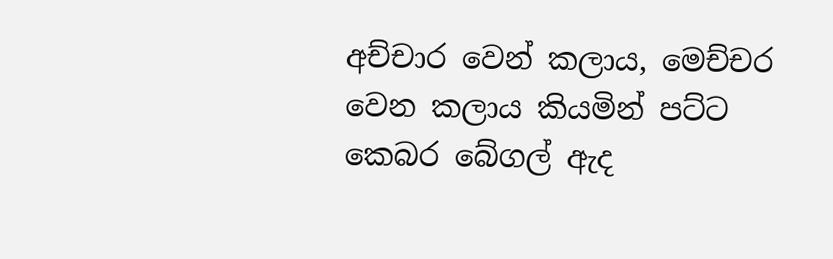අච්චාර වෙන් කලාය, මෙච්චර වෙන කලාය කියමින් පට්ට කෙබර බේගල් ඇද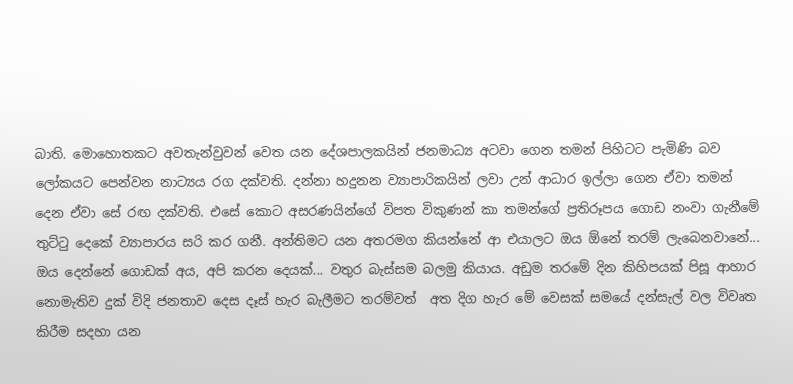බාති. මොහොතකට අවතැන්වුවන් වෙත යන දේශපාලකයින් ජනමාධ්‍ය අටවා ගෙන තමන් පිහිටට පැමිණි බව ලෝකයට පෙන්වන නාට්‍යය රග දක්වති. දන්නා හදුනන ව්‍යාපාරිකයින් ලවා උන් ආධාර ඉල්ලා ගෙන ඒවා තමන් දෙන ඒවා සේ රඟ දක්වති. එසේ කොට අසරණයින්ගේ විපත විකුණන් කා තමන්ගේ ප්‍රතිරූපය ගොඩ නංවා ගැනීමේ තුට්ටු දෙකේ ව්‍යාපාරය සරි කර ගනී. අන්තිමට යන අතරමග කියන්නේ ආ එයාලට ඔය ඕනේ තරම් ලැබෙනවානේ... ඔය දෙන්නේ ගොඩක් අය, අපි කරන දෙයක්... වතුර බැස්සම බලමු කියාය. අඩුම තරමේ දින කිහිපයක් පිසූ ආහාර නොමැතිව දුක් විදි ජනතාව දෙස දෑස් හැර බැලීමට තරම්වත්  අත දිග හැර මේ වෙසක් සමයේ දන්සැල් වල විවෘත කිරීම සදහා යන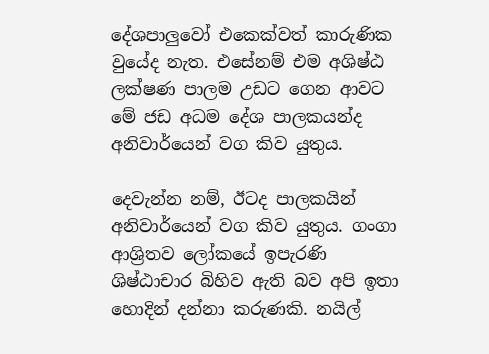දේශපාලුවෝ එකෙක්වත් කාරුණික වුයේද නැත. එසේනම් එම අශිෂ්ඨ ලක්ෂණ පාලම උඩට ගෙන ආවට මේ ජඩ අධම දේශ පාලකයන්ද අනිවාර්යෙන් වග කිව යුතුය.

දෙවැන්න නම්, ඊටද පාලකයින් අනිවාර්යෙන් වග කිව යුතුය. ගංගා ආශ්‍රිතව ලෝකයේ ඉපැරණි ශිෂ්ඨාචාර බිහිව ඇති බව අපි ඉතා හොදින් දන්නා කරුණකි. නයිල්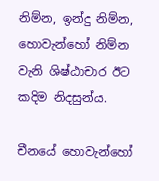නිම්න, ඉන්දු නිම්න, හොවැන්හෝ නිම්න වැනි ශිෂ්ඨාචාර ඊට කදිම නිදසුන්ය.

චීනයේ හොවැන්හෝ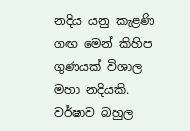නදිය යනු කැළණි ගඟ මෙන් කිහිප ගුණයක් විශාල මහා නදියකි. වර්ෂාව බහුල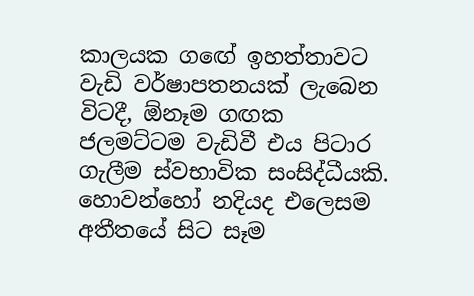කාලයක ගඟේ ඉහත්තාවට වැඩි වර්ෂාපතනයක් ලැබෙන විටදී, ඕනෑම ගඟක ජලමට්ටම වැඩිවී එය පිටාර ගැලීම ස්වභාවික සංසිද්ධීයකි. හොවන්හෝ නදියද එලෙසම අතීතයේ සිට සෑම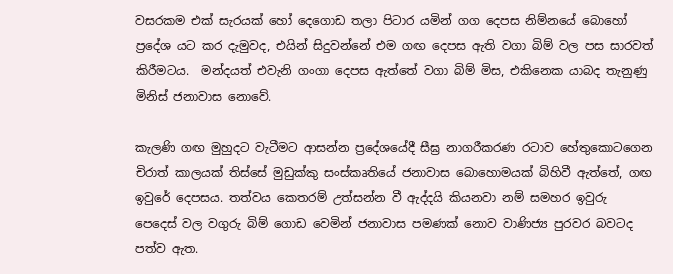වසරකම එක් සැරයක් හෝ දෙගොඩ තලා පිටාර යමින් ගග දෙපස නිම්නයේ බොහෝ ප්‍රදේශ යට කර දැමුවද, එයින් සිදුවන්නේ එම ගඟ දෙපස ඇති වගා බිම් වල පස සාරවත් කිරීමටය.  මන්දයත් එවැනි ගංගා දෙපස ඇත්තේ වගා බිම් මිස, එකිනෙක යාබද තැනුණු මිනිස් ජනාවාස නොවේ.

කැලණි ගඟ මුහුදට වැටීමට ආසන්න ප්‍රදේශයේදී සීඝ්‍ර නාගරීකරණ රටාව හේතුකොටගෙන චිරාත් කාලයක් තිස්සේ මුඩුක්කු සංස්කෘතියේ ජනාවාස බොහොමයක් බිහිවී ඇත්තේ, ගඟ ඉවුරේ දෙපසය. තත්වය කෙතරම් උත්සන්න වී ඇද්දයි කියනවා නම් සමහර ඉවුරු පෙදෙස් වල වගුරු බිම් ගොඩ වෙමින් ජනාවාස පමණක් නොව වාණිජ්‍ය පුරවර බවටද පත්ව ඇත.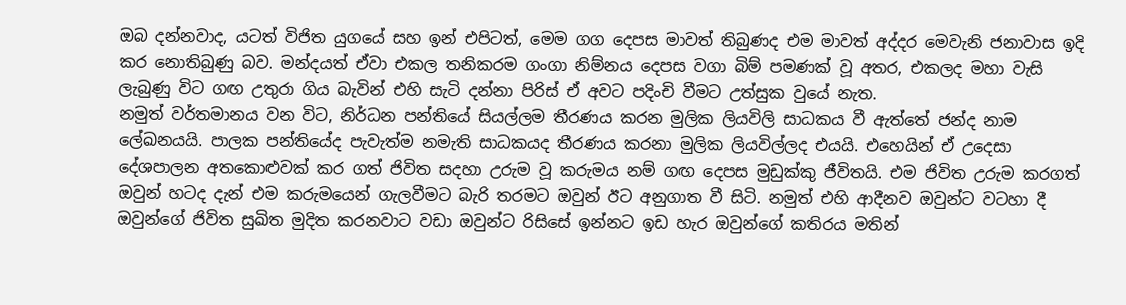ඔබ දන්නවාද, යටත් විජිත යුගයේ සහ ඉන් එපිටත්, මෙම ගග දෙපස මාවත් තිබුණද එම මාවත් අද්දර මෙවැනි ජනාවාස ඉදි කර නොතිබුණු බව. මන්දයත් ඒවා එකල තනිකරම ගංගා නිම්නය දෙපස වගා බිම් පමණක් වූ අතර, එකලද මහා වැසි ලැබුණු විට ගඟ උතුරා ගිය බැවින් එහි සැටි දන්නා පිරිස් ඒ අවට පදිංචි වීමට උත්සුක වුයේ නැත.
නමුත් වර්තමානය වන විට, නිර්ධන පන්තියේ සියල්ලම තීරණය කරන මුලික ලියවිලි සාධකය වී ඇත්තේ ජන්ද නාම ලේඛනයයි. පාලක පන්තියේද පැවැත්ම නමැති සාධකයද තීරණය කරනා මුලික ලියවිල්ලද එයයි. එහෙයින් ඒ උදෙසා දේශපාලන අතකොළුවක් කර ගත් ජිවිත සදහා උරුම වූ කරුමය නම් ගඟ දෙපස මුඩුක්කු ජීවිතයි. එම ජිවිත උරුම කරගත් ඔවුන් හටද දැන් එම කරුමයෙන් ගැලවීමට බැරි තරමට ඔවුන් ඊට අනුගාත වී සිටි. නමුත් එහි ආදීනව ඔවුන්ට වටහා දී ඔවුන්ගේ ජිවිත සුඛිත මුදිත කරනවාට වඩා ඔවුන්ට රිසිසේ ඉන්නට ඉඩ හැර ඔවුන්ගේ කතිරය මතින්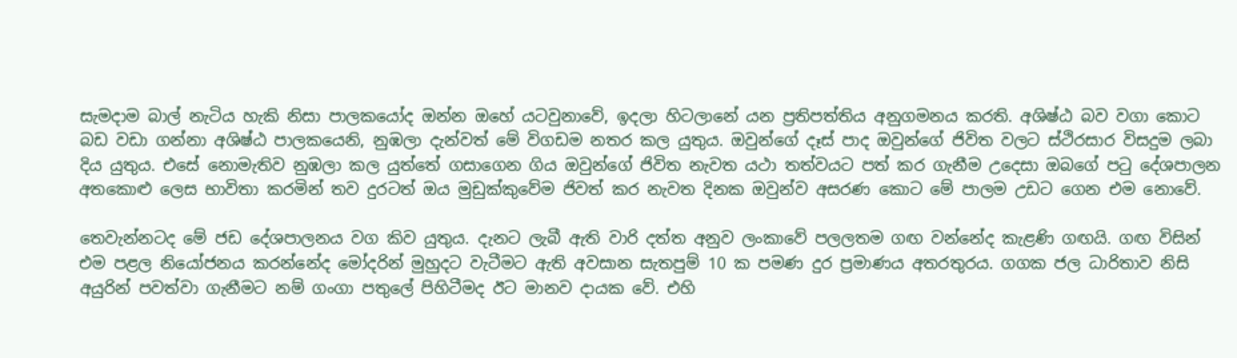සැමදාම බාල් නැටිය හැකි නිසා පාලකයෝද ඔන්න ඔහේ යටවුනාවේ, ඉදලා හිටලානේ යන ප්‍රතිපත්තිය අනුගමනය කරති. අශිෂ්ඨ බව වගා කොට බඩ වඩා ගන්නා අශිෂ්ඨ පාලකයෙනි, නුඹලා දැන්වත් මේ විගඩම නතර කල යුතුය. ඔවුන්ගේ දෑස් පාද ඔවුන්ගේ ජිවිත වලට ස්ථිරසාර විසදුම ලබා දිය යුතුය. එසේ නොමැතිව නුඹලා කල යුත්තේ ගසාගෙන ගිය ඔවුන්ගේ ජිවිත නැවත යථා තත්වයට පත් කර ගැනීම උදෙසා ඔබගේ පටු දේශපාලන අතකොළු ලෙස භාවිතා කරමින් තව දුරටත් ඔය මුඩුක්කුවේම ජිවත් කර නැවත දිනක ඔවුන්ව අසරණ කොට මේ පාලම උඩට ගෙන එම නොවේ.

තෙවැන්නටද මේ ජඩ දේශපාලනය වග කිව යුතුය. දැනට ලැබී ඇති වාරි දත්ත අනුව ලංකාවේ පලලතම ගඟ වන්නේද කැළණි ගඟයි. ගඟ විසින් එම පළල නියෝජනය කරන්නේද මෝදරින් මුහුදට වැටීමට ඇති අවසාන සැතපුම් 10 ක පමණ දුර ප්‍රමාණය අතරතුරය. ගගක ජල ධාරිතාව නිසි අයුරින් පවත්වා ගැනීමට නම් ගංගා පතුලේ පිහිටීමද ඊට මානව දායක වේ. එහි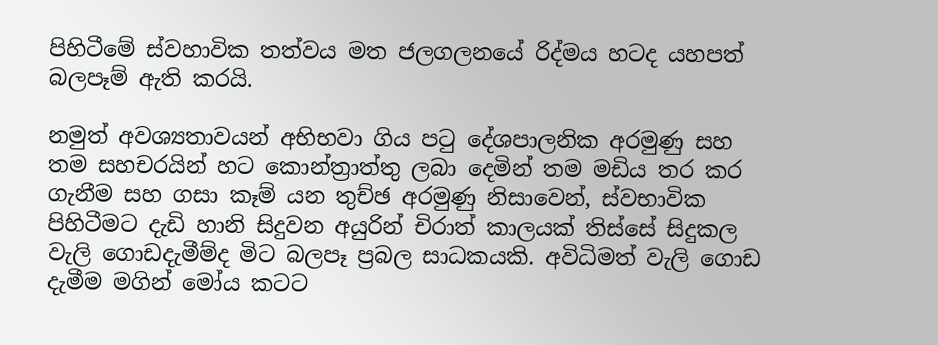පිහිටීමේ ස්වහාවික තත්වය මත ජලගලනයේ රිද්මය හටද යහපත් බලපෑම් ඇති කරයි.

නමුත් අවශ්‍යතාවයන් අභිභවා ගිය පටු දේශපාලනික අරමුණු සහ තම සහචරයින් හට කොන්ත්‍රාත්තු ලබා දෙමින් තම මඩිය තර කර ගැනීම සහ ගසා කෑම් යන තුච්ඡ අරමුණු නිසාවෙන්, ස්වභාවික පිහිටීමට දැඩි හානි සිදුවන අයුරින් චිරාත් කාලයක් තිස්සේ සිදුකල වැලි ගොඩදැමීම්ද මිට බලපෑ ප්‍රබල සාධකයකි. අවිධිමත් වැලි ගොඩ දැමීම මගින් මෝය කටට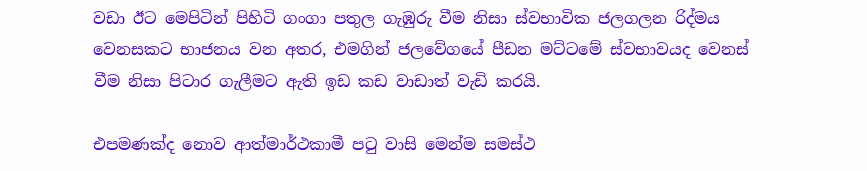වඩා ඊට මෙපිටින් පිහිටි ගංගා පතුල ගැඹුරු වීම නිසා ස්වභාවික ජලගලන රිද්මය වෙනසකට භාජනය වන අතර, එමගින් ජලවේගයේ පීඩන මට්ටමේ ස්වභාවයද වෙනස් වීම නිසා පිටාර ගැලීමට ඇති ඉඩ කඩ වාඩාත් වැඩි කරයි.

එපමණක්ද නොව ආත්මාර්ථකාමී පටු වාසි මෙන්ම සමස්ථ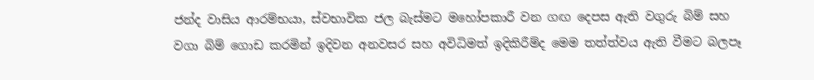ජන්ද වාසිය ආරම්භයා, ස්වභාවික ජල බැස්මට මහෝපකාරී වන ගඟ දෙපස ඇති වගුරු බිම් සහ වගා බිම් ගොඩ කරමින් ඉදිවන අනවසර සහ අවිධිමත් ඉදිකිරීම්ද මෙම තත්ත්වය ඇති වීමට බලපෑ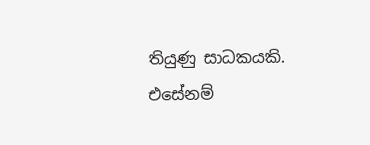තියුණු සාධකයකි.
එසේනම්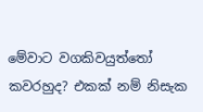මේවාට වගකිවයුත්තෝ කවරහුද? එකක් නම් නිසැක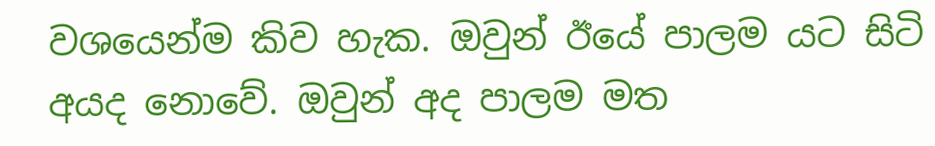වශයෙන්ම කිව හැක. ඔවුන් ඊයේ පාලම යට සිටි අයද නොවේ. ඔවුන් අද පාලම මත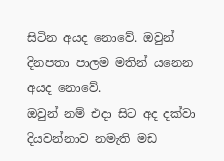සිටින අයද නොවේ. ඔවුන් දිනපතා පාලම මතින් යනෙන අයද නොවේ.
ඔවුන් නම් එදා සිට අද දක්වා දියවන්නාව නමැති මඩ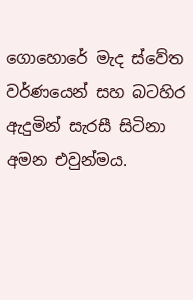ගොහොරේ මැද ස්වේත වර්ණයෙන් සහ බටහිර ඇදුමින් සැරසී සිටිනා අමන එවුන්මය.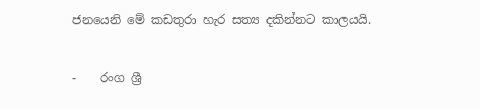ජනයෙනි මේ කඩතුරා හැර සත්‍ය දකින්නට කාලයයි.


-    රංග ශ්‍රී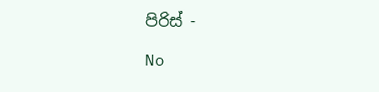පිරිස් -

No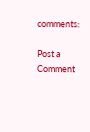comments:

Post a Comment